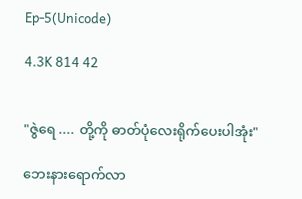Ep-5(Unicode)

4.3K 814 42


"ဇွဲရေ .... တို့ကို ဓာတ်ပုံလေးရိုက်ပေးပါအုံး"

ဘေးနားရောက်လာ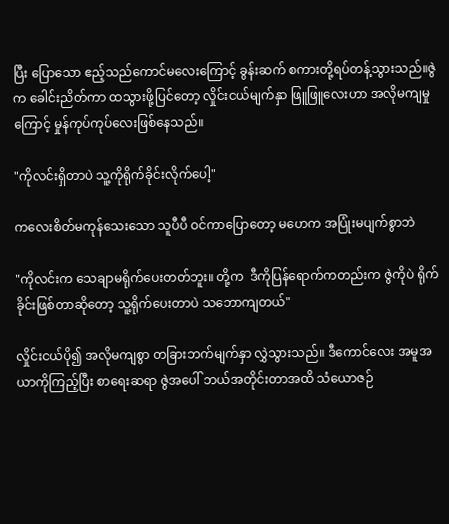ပြီး ပြောသော ဧည့်သည်ကောင်မလေးကြောင့် ခွန်းဆက် စကားတို့ရပ်တန့်သွားသည်။ဇွဲက ခေါင်းညိတ်ကာ ထသွားဖို့ပြင်တော့ လှိုင်းငယ်မျက်နှာ ဖြူဖြူလေးဟာ အလိုမကျမှုကြောင့် မှုန်ကုပ်ကုပ်လေးဖြစ်နေသည်။

"ကိုလင်းရှိတာပဲ သူ့ကိုရိုက်ခိုင်းလိုက်ပေါ့"

ကလေးစိတ်မကုန်သေးသော သူပီပီ ဝင်ကာပြောတော့ မဟေက အပြုံးမပျက်စွာဘဲ

"ကိုလင်းက သေချာမရိုက်ပေးတတ်ဘူး။ တို့က  ဒီကိုပြန်ရောက်ကတည်းက ဇွဲကိုပဲ ရိုက်ခိုင်းဖြစ်တာဆိုတော့ သူ့ရိုက်ပေးတာပဲ သဘောကျတယ်"

လှိုင်းငယ်ပို၍ အလိုမကျစွာ တခြားဘက်မျက်နှာ လွှဲသွားသည်။ ဒီကောင်လေး အမူအယာကိုကြည့်ပြီး စာရေးဆရာ ဇွဲအပေါ် ဘယ်အတိုင်းတာအထိ သံယောဇဉ်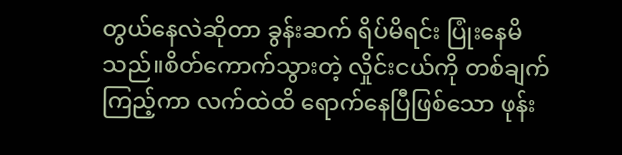တွယ်နေလဲဆိုတာ ခွန်းဆက် ရိပ်မိရင်း ပြုံးနေမိသည်။စိတ်ကောက်သွားတဲ့ လှိုင်းငယ်ကို တစ်ချက်ကြည့်ကာ လက်ထဲထိ ရောက်နေပြီဖြစ်သော ဖုန်း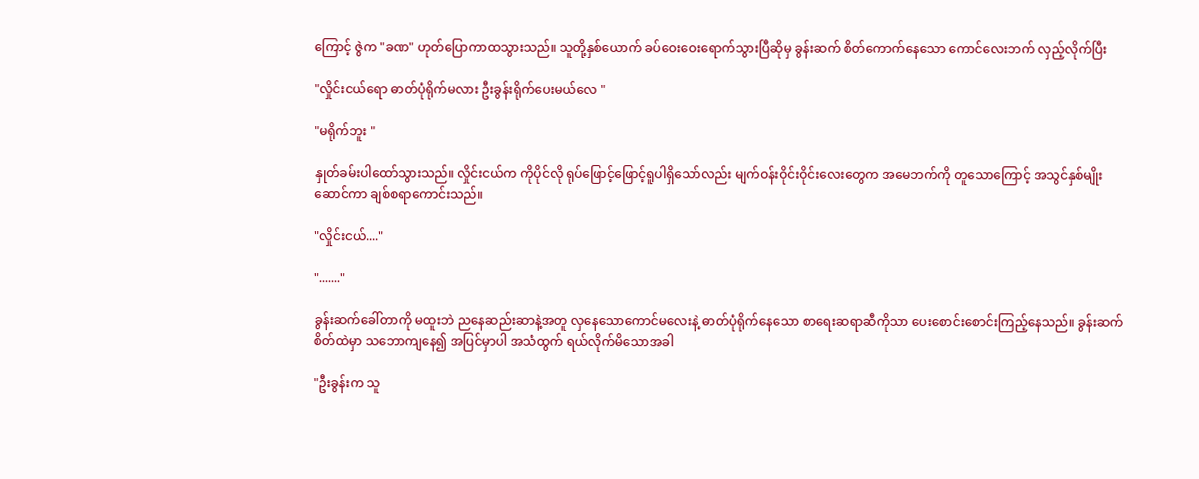ကြောင့် ဇွဲက "ခဏ" ဟုတ်ပြောကာထသွားသည်။ သူတို့နှစ်ယောက် ခပ်ဝေးဝေးရောက်သွားပြီဆိုမှ ခွန်းဆက် စိတ်ကောက်နေသော ကောင်လေးဘက် လှည့်လိုက်ပြီး

"လှိုင်းငယ်ရော ဓာတ်ပုံရိုက်မလား ဦးခွန်းရိုက်ပေးမယ်လေ "

"မရိုက်ဘူး "

နှုတ်ခမ်းပါထော်သွားသည်။ လှိုင်းငယ်က ကိုပိုင်လို ရုပ်ဖြောင့်ဖြောင့်ရူပါရှိသော်လည်း မျက်ဝန်းဝိုင်းဝိုင်းလေးတွေက အမေဘက်ကို တူသောကြောင့် အသွင်နှစ်မျိုးဆောင်ကာ ချစ်စရာကောင်းသည်။

"လှိုင်းငယ်...."

"......."

ခွန်းဆက်ခေါ်တာကို မထူးဘဲ ညနေဆည်းဆာနဲ့အတူ လှနေသောကောင်မလေးနဲ့ ဓာတ်ပုံရိုက်နေသော စာရေးဆရာဆီကိုသာ ပေးစောင်းစောင်းကြည့်နေသည်။ ခွန်းဆက် စိတ်ထဲမှာ သဘောကျနေ၍ အပြင်မှာပါ အသံထွက် ရယ်လိုက်မိသောအခါ

"ဦးခွန်းက သူ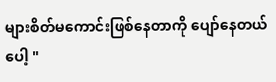များစိတ်မကောင်းဖြစ်နေတာကို ပျော်နေတယ်ပေါ့ "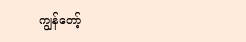ကျွန်တော့်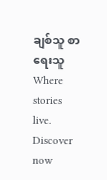ချစ်သူ စာရေးသူWhere stories live. Discover now